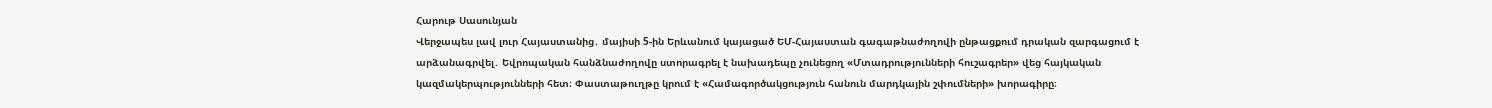Հարութ Սասունյան
Վերջապես լավ լուր Հայաստանից․ մայիսի 5-ին Երևանում կայացած ԵՄ-Հայաստան գագաթնաժողովի ընթացքում դրական զարգացում է արձանագրվել․ Եվրոպական հանձնաժողովը ստորագրել է նախադեպը չունեցող «Մտադրությունների հուշագրեր» վեց հայկական կազմակերպությունների հետ։ Փաստաթուղթը կրում է «Համագործակցություն հանուն մարդկային շփումների» խորագիրը։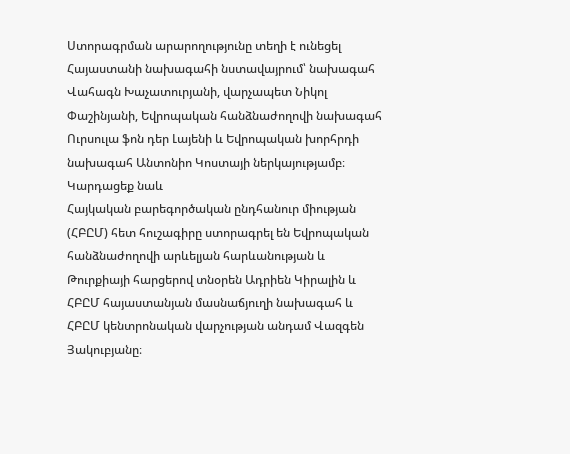Ստորագրման արարողությունը տեղի է ունեցել Հայաստանի նախագահի նստավայրում՝ նախագահ Վահագն Խաչատուրյանի, վարչապետ Նիկոլ Փաշինյանի, Եվրոպական հանձնաժողովի նախագահ Ուրսուլա ֆոն դեր Լայենի և Եվրոպական խորհրդի նախագահ Անտոնիո Կոստայի ներկայությամբ։
Կարդացեք նաև
Հայկական բարեգործական ընդհանուր միության (ՀԲԸՄ) հետ հուշագիրը ստորագրել են Եվրոպական հանձնաժողովի արևելյան հարևանության և Թուրքիայի հարցերով տնօրեն Ադրիեն Կիրալին և ՀԲԸՄ հայաստանյան մասնաճյուղի նախագահ և ՀԲԸՄ կենտրոնական վարչության անդամ Վազգեն Յակուբյանը։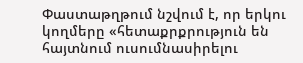Փաստաթղթում նշվում է, որ երկու կողմերը «հետաքրքրություն են հայտնում ուսումնասիրելու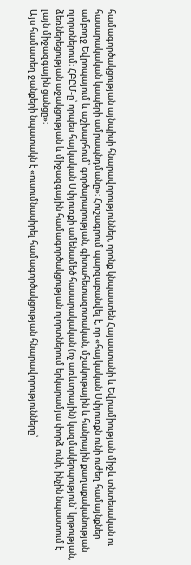համագործակցության այնպիսի հնարավորություններ, որոնք կնպաստեն Հայաստանի և Եվրամիության միջև տնտեսական ու հասարակական կապերի ամրապնդմանը»։ Հուշագրում պարզաբանվել է, որ «հայկական Սփյուռքն ունի ուժեղ համայնքներ ամբողջ Եվրոպայում և աշխարհում՝ գործարարության, գիտահետազոտական, մշակութային և հանրային քաղաքականության ոլորտներում։ ՀԲԸՄ-ը՝ որպես հայկական Սփյուռքի ամենամեծ հասարակական (ոչ առևտրային) կազմակերպություն` կրթության, ձեռներեցության աջակցության և միջազգային համագործակցության ոլորտներում երկարամյա փորձ ունի, ինչին նպաստում է լայն միջազգային ցանցը»։
Այս համատեղ ջանքերի նպատակն է «ուսումնասիրել համագործակցության հնարավորությունները՝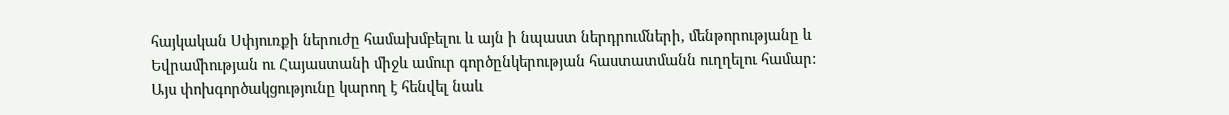հայկական Սփյուռքի ներուժը համախմբելու և այն ի նպաստ ներդրումների, մենթորությանը և Եվրամիության ու Հայաստանի միջև ամուր գործընկերության հաստատմանն ուղղելու համար: Այս փոխգործակցությունը կարող է հենվել նաև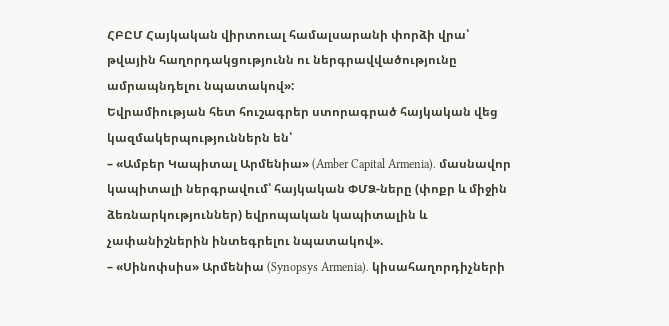ՀԲԸՄ Հայկական վիրտուալ համալսարանի փորձի վրա՝ թվային հաղորդակցությունն ու ներգրավվածությունը ամրապնդելու նպատակով»:
Եվրամիության հետ հուշագրեր ստորագրած հայկական վեց կազմակերպություններն են՝
– «Ամբեր Կապիտալ Արմենիա» (Amber Capital Armenia). մասնավոր կապիտալի ներգրավում՝ հայկական ՓՄՁ-ները (փոքր և միջին ձեռնարկություններ) եվրոպական կապիտալին և չափանիշներին ինտեգրելու նպատակով».
– «Սինոփսիս» Արմենիա (Synopsys Armenia). կիսահաղորդիչների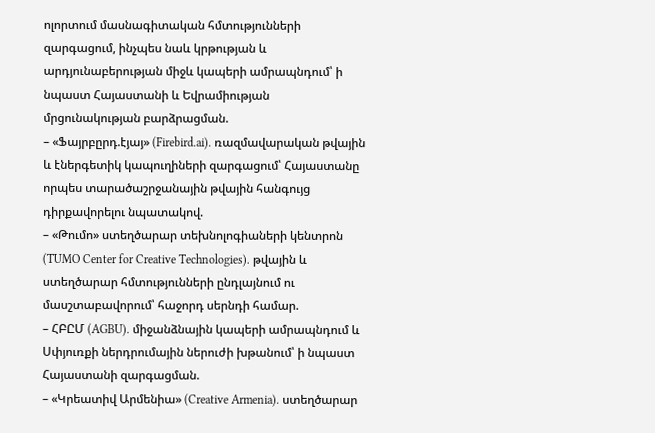ոլորտում մասնագիտական հմտությունների զարգացում, ինչպես նաև կրթության և արդյունաբերության միջև կապերի ամրապնդում՝ ի նպաստ Հայաստանի և Եվրամիության մրցունակության բարձրացման.
– «Ֆայրբըրդ.էյայ» (Firebird.ai). ռազմավարական թվային և էներգետիկ կապուղիների զարգացում՝ Հայաստանը որպես տարածաշրջանային թվային հանգույց դիրքավորելու նպատակով.
– «Թումո» ստեղծարար տեխնոլոգիաների կենտրոն (TUMO Center for Creative Technologies). թվային և ստեղծարար հմտությունների ընդլայնում ու մասշտաբավորում՝ հաջորդ սերնդի համար.
– ՀԲԸՄ (AGBU). միջանձնային կապերի ամրապնդում և Սփյուռքի ներդրումային ներուժի խթանում՝ ի նպաստ Հայաստանի զարգացման.
– «Կրեատիվ Արմենիա» (Creative Armenia). ստեղծարար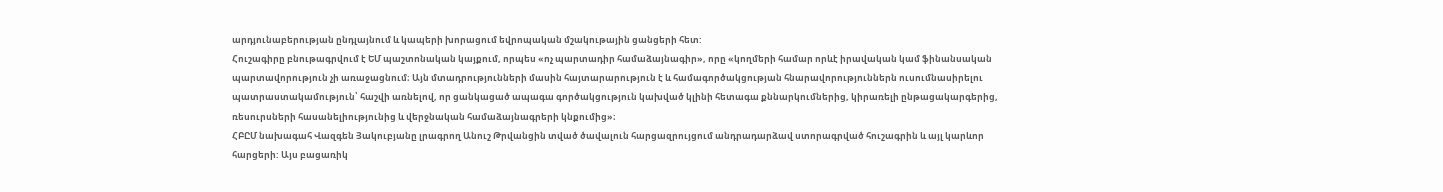արդյունաբերության ընդլայնում և կապերի խորացում եվրոպական մշակութային ցանցերի հետ:
Հուշագիրը բնութագրվում է ԵՄ պաշտոնական կայքում, որպես «ոչ պարտադիր համաձայնագիր», որը «կողմերի համար որևէ իրավական կամ ֆինանսական պարտավորություն չի առաջացնում։ Այն մտադրությունների մասին հայտարարություն է և համագործակցության հնարավորություններն ուսումնասիրելու պատրաստակամություն՝ հաշվի առնելով, որ ցանկացած ապագա գործակցություն կախված կլինի հետագա քննարկումներից, կիրառելի ընթացակարգերից, ռեսուրսների հասանելիությունից և վերջնական համաձայնագրերի կնքումից»։
ՀԲԸՄ նախագահ Վազգեն Յակուբյանը լրագրող Անուշ Թրվանցին տված ծավալուն հարցազրույցում անդրադարձավ ստորագրված հուշագրին և այլ կարևոր հարցերի: Այս բացառիկ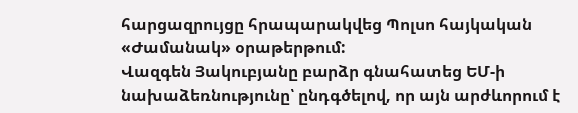հարցազրույցը հրապարակվեց Պոլսո հայկական «Ժամանակ» օրաթերթում:
Վազգեն Յակուբյանը բարձր գնահատեց ԵՄ-ի նախաձեռնությունը՝ ընդգծելով, որ այն արժևորում է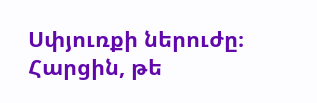Սփյուռքի ներուժը։ Հարցին, թե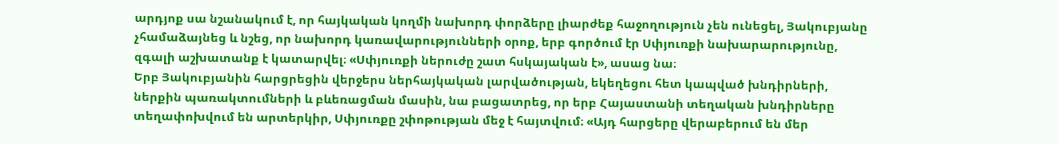արդյոք սա նշանակում է, որ հայկական կողմի նախորդ փորձերը լիարժեք հաջողություն չեն ունեցել, Յակուբյանը չհամաձայնեց և նշեց, որ նախորդ կառավարությունների օրոք, երբ գործում էր Սփյուռքի նախարարությունը, զգալի աշխատանք է կատարվել։ «Սփյուռքի ներուժը շատ հսկայական է», ասաց նա։
Երբ Յակուբյանին հարցրեցին վերջերս ներհայկական լարվածության, եկեղեցու հետ կապված խնդիրների, ներքին պառակտումների և բևեռացման մասին, նա բացատրեց, որ երբ Հայաստանի տեղական խնդիրները տեղափոխվում են արտերկիր, Սփյուռքը շփոթության մեջ է հայտվում։ «Այդ հարցերը վերաբերում են մեր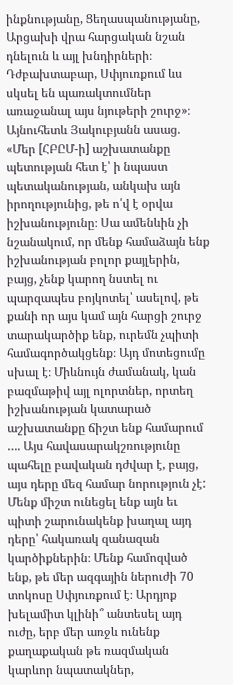ինքնությանը, Ցեղասպանությանը, Արցախի վրա հարցական նշան դնելուն և այլ խնդիրների։ Դժբախտաբար, Սփյուռքում ևս սկսել են պառակտումներ առաջանալ այս նյութերի շուրջ»։
Այնուհետև Յակուբյանն ասաց. «Մեր [ՀԲԸՄ-ի] աշխատանքը պետության հետ է՝ ի նպաստ պետականության, անկախ այն իրողությունից, թե ո՛վ է օրվա իշխանությունը։ Սա ամենևին չի նշանակում, որ մենք համաձայն ենք իշխանության բոլոր քայլերին, բայց, չենք կարող նստել ու պարզապես բոյկոտել՝ ասելով, թե քանի որ այս կամ այն հարցի շուրջ տարակարծիք ենք, ուրեմն չպիտի համագործակցենք։ Այդ մոտեցումը սխալ է։ Միևնույն ժամանակ, կան բազմաթիվ այլ ոլորտներ, որտեղ իշխանության կատարած աշխատանքը ճիշտ ենք համարում …. Այս հավասարակշռությունը պահելը բավական դժվար է, բայց, այս դերը մեզ համար նորություն չէ: Մենք միշտ ունեցել ենք այն եւ պիտի շարունակենք խաղալ այդ դերը՝ հակառակ զանազան կարծիքներին։ Մենք համոզված ենք, թե մեր ազգային ներուժի 70 տոկոսը Սփյուռքում է։ Արդյոք խելամիտ կլինի՞ անտեսել այդ ուժը, երբ մեր առջև ունենք քաղաքական թե ռազմական կարևոր նպատակներ,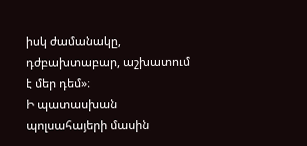իսկ ժամանակը, դժբախտաբար, աշխատում է մեր դեմ»։
Ի պատասխան պոլսահայերի մասին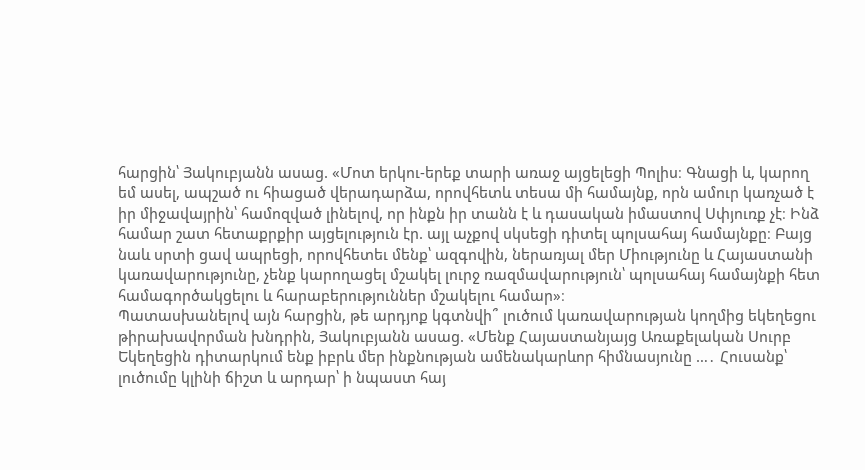հարցին՝ Յակուբյանն ասաց. «Մոտ երկու-երեք տարի առաջ այցելեցի Պոլիս։ Գնացի և, կարող եմ ասել, ապշած ու հիացած վերադարձա, որովհետև տեսա մի համայնք, որն ամուր կառչած է իր միջավայրին՝ համոզված լինելով, որ ինքն իր տանն է և դասական իմաստով Սփյուռք չէ։ Ինձ համար շատ հետաքրքիր այցելություն էր. այլ աչքով սկսեցի դիտել պոլսահայ համայնքը։ Բայց նաև սրտի ցավ ապրեցի, որովհետեւ մենք՝ ազգովին, ներառյալ մեր Միությունը և Հայաստանի կառավարությունը, չենք կարողացել մշակել լուրջ ռազմավարություն՝ պոլսահայ համայնքի հետ համագործակցելու և հարաբերություններ մշակելու համար»։
Պատասխանելով այն հարցին, թե արդյոք կգտնվի՞ լուծում կառավարության կողմից եկեղեցու թիրախավորման խնդրին, Յակուբյանն ասաց. «Մենք Հայաստանյայց Առաքելական Սուրբ Եկեղեցին դիտարկում ենք իբրև մեր ինքնության ամենակարևոր հիմնասյունը …․ Հուսանք՝ լուծումը կլինի ճիշտ և արդար՝ ի նպաստ հայ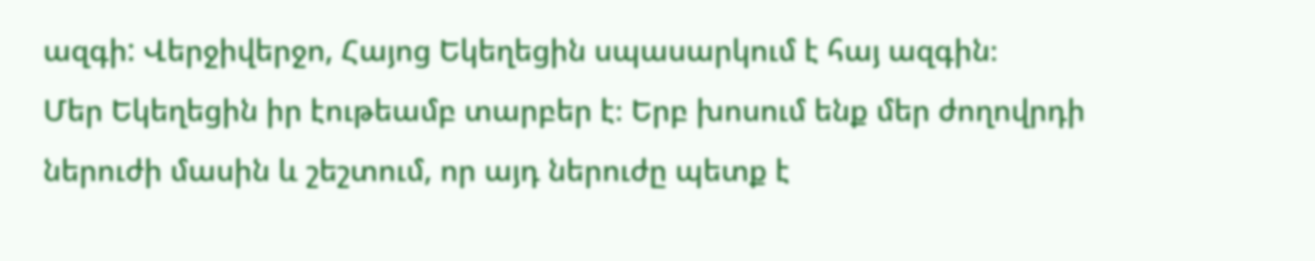ազգի: Վերջիվերջո, Հայոց Եկեղեցին սպասարկում է հայ ազգին։
Մեր Եկեղեցին իր էութեամբ տարբեր է։ Երբ խոսում ենք մեր ժողովրդի ներուժի մասին և շեշտում, որ այդ ներուժը պետք է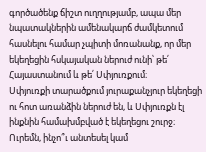գործածենք ճիշտ ուղղությամբ, ապա մեր նպատակներին ամենակարճ ժամկետում հասնելու համար չպիտի մոռանանք, որ մեր եկեղեցին հսկայական ներուժ ունի՝ թե՛ Հայաստանում և թե՛ Սփյուռքում։
Սփյուռքի տարածքում յուրաքանչյուր եկեղեցի ու հոտ առանձին ներուժ են, և Սփյուռքն էլ ինքնին համախմբված է եկեղեցու շուրջ։ Ուրեմն, ինչո՞ւ անտեսել կամ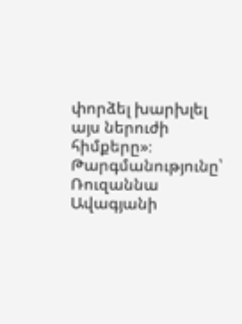փորձել խարխլել այս ներուժի հիմքերը»։
Թարգմանությունը՝ Ռուզաննա Ավագյանի